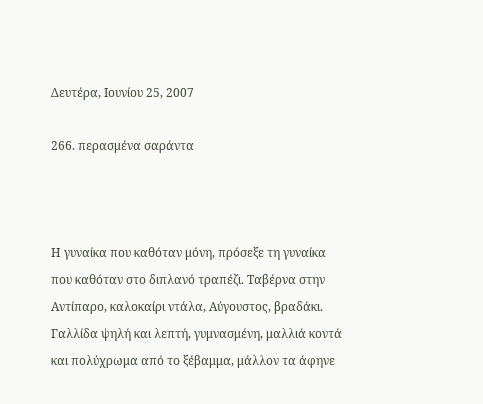Δευτέρα, Ιουνίου 25, 2007

266. περασμένα σαράντα



Η γυναίκα που καθόταν μόνη, πρόσεξε τη γυναίκα που καθόταν στο διπλανό τραπέζι. Ταβέρνα στην Αντίπαρο, καλοκαίρι ντάλα, Αύγουστος, βραδάκι. Γαλλίδα ψηλή και λεπτή, γυμνασμένη, μαλλιά κοντά και πολύχρωμα από το ξέβαμμα, μάλλον τα άφηνε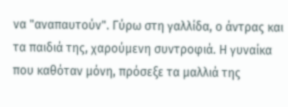να "αναπαυτούν". Γύρω στη γαλλίδα, ο άντρας και τα παιδιά της, χαρούμενη συντροφιά. Η γυναίκα που καθόταν μόνη, πρόσεξε τα μαλλιά της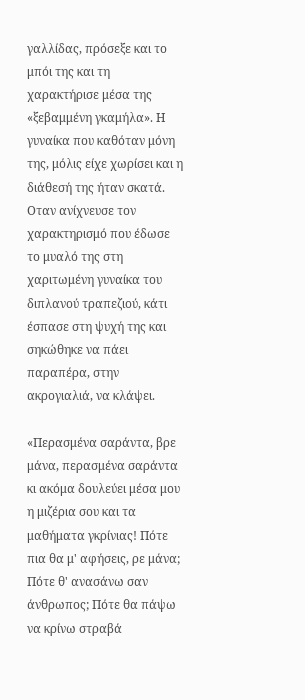γαλλίδας, πρόσεξε και το μπόι της και τη χαρακτήρισε μέσα της «ξεβαμμένη γκαμήλα». Η γυναίκα που καθόταν μόνη της, μόλις είχε χωρίσει και η διάθεσή της ήταν σκατά. Οταν ανίχνευσε τον χαρακτηρισμό που έδωσε το μυαλό της στη χαριτωμένη γυναίκα του διπλανού τραπεζιού, κάτι έσπασε στη ψυχή της και σηκώθηκε να πάει παραπέρα, στην ακρογιαλιά, να κλάψει.

«Περασμένα σαράντα, βρε μάνα, περασμένα σαράντα κι ακόμα δουλεύει μέσα μου η μιζέρια σου και τα μαθήματα γκρίνιας! Πότε πια θα μ' αφήσεις, ρε μάνα; Πότε θ' ανασάνω σαν άνθρωπος; Πότε θα πάψω να κρίνω στραβά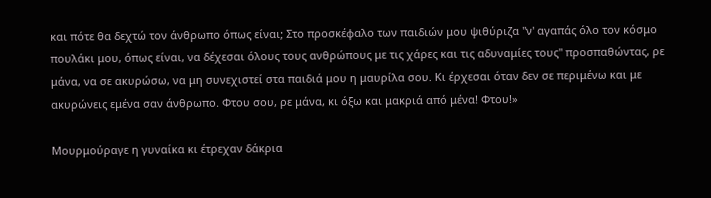και πότε θα δεχτώ τον άνθρωπο όπως είναι; Στο προσκέφαλο των παιδιών μου ψιθύριζα "ν' αγαπάς όλο τον κόσμο πουλάκι μου, όπως είναι, να δέχεσαι όλους τους ανθρώπους με τις χάρες και τις αδυναμίες τους" προσπαθώντας, ρε μάνα, να σε ακυρώσω, να μη συνεχιστεί στα παιδιά μου η μαυρίλα σου. Κι έρχεσαι όταν δεν σε περιμένω και με ακυρώνεις εμένα σαν άνθρωπο. Φτου σου, ρε μάνα, κι όξω και μακριά από μένα! Φτου!»

Μουρμούραγε η γυναίκα κι έτρεχαν δάκρια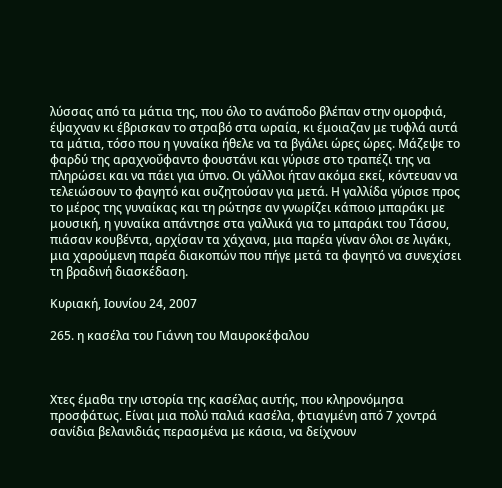λύσσας από τα μάτια της, που όλο το ανάποδο βλέπαν στην ομορφιά, έψαχναν κι έβρισκαν το στραβό στα ωραία, κι έμοιαζαν με τυφλά αυτά τα μάτια, τόσο που η γυναίκα ήθελε να τα βγάλει ώρες ώρες. Μάζεψε το φαρδύ της αραχνοΰφαντο φουστάνι και γύρισε στο τραπέζι της να πληρώσει και να πάει για ύπνο. Οι γάλλοι ήταν ακόμα εκεί, κόντευαν να τελειώσουν το φαγητό και συζητούσαν για μετά. Η γαλλίδα γύρισε προς το μέρος της γυναίκας και τη ρώτησε αν γνωρίζει κάποιο μπαράκι με μουσική, η γυναίκα απάντησε στα γαλλικά για το μπαράκι του Τάσου, πιάσαν κουβέντα, αρχίσαν τα χάχανα, μια παρέα γίναν όλοι σε λιγάκι, μια χαρούμενη παρέα διακοπών που πήγε μετά τα φαγητό να συνεχίσει τη βραδινή διασκέδαση.

Κυριακή, Ιουνίου 24, 2007

265. η κασέλα του Γιάννη του Μαυροκέφαλου



Χτες έμαθα την ιστορία της κασέλας αυτής, που κληρονόμησα προσφάτως. Είναι μια πολύ παλιά κασέλα, φτιαγμένη από 7 χοντρά σανίδια βελανιδιάς περασμένα με κάσια, να δείχνουν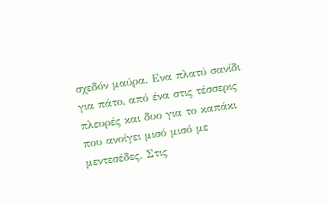σχεδόν μαύρα. Ενα πλατύ σανίδι για πάτο, από ένα στις τέσσερις πλευρές και δυο για το καπάκι που ανοίγει μισό μισό με μεντεσέδες. Στις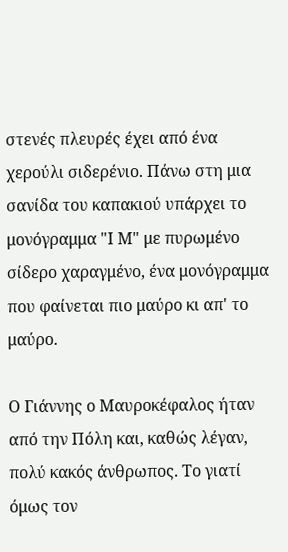στενές πλευρές έχει από ένα χερούλι σιδερένιο. Πάνω στη μια σανίδα του καπακιού υπάρχει το μονόγραμμα "Ι Μ" με πυρωμένο σίδερο χαραγμένο, ένα μονόγραμμα που φαίνεται πιο μαύρο κι απ' το μαύρο.

Ο Γιάννης ο Μαυροκέφαλος ήταν από την Πόλη και, καθώς λέγαν, πολύ κακός άνθρωπος. Το γιατί όμως τον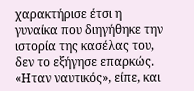χαρακτήρισε έτσι η γυναίκα που διηγήθηκε την ιστορία της κασέλας του, δεν το εξήγησε επαρκώς. «Ηταν ναυτικός», είπε, και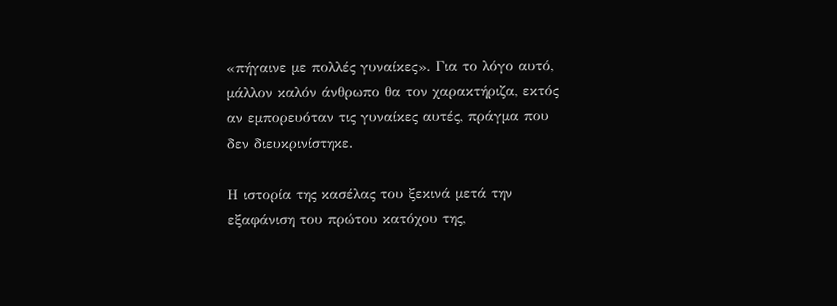«πήγαινε με πολλές γυναίκες». Για το λόγο αυτό, μάλλον καλόν άνθρωπο θα τον χαρακτήριζα, εκτός αν εμπορευόταν τις γυναίκες αυτές, πράγμα που δεν διευκρινίστηκε.

Η ιστορία της κασέλας του ξεκινά μετά την εξαφάνιση του πρώτου κατόχου της,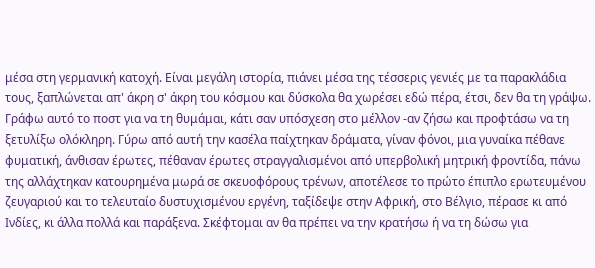μέσα στη γερμανική κατοχή. Είναι μεγάλη ιστορία, πιάνει μέσα της τέσσερις γενιές με τα παρακλάδια τους, ξαπλώνεται απ' άκρη σ' άκρη του κόσμου και δύσκολα θα χωρέσει εδώ πέρα, έτσι, δεν θα τη γράψω. Γράφω αυτό το ποστ για να τη θυμάμαι, κάτι σαν υπόσχεση στο μέλλον -αν ζήσω και προφτάσω να τη ξετυλίξω ολόκληρη. Γύρω από αυτή την κασέλα παίχτηκαν δράματα, γίναν φόνοι, μια γυναίκα πέθανε φυματική, άνθισαν έρωτες, πέθαναν έρωτες στραγγαλισμένοι από υπερβολική μητρική φροντίδα, πάνω της αλλάχτηκαν κατουρημένα μωρά σε σκευοφόρους τρένων, αποτέλεσε το πρώτο έπιπλο ερωτευμένου ζευγαριού και το τελευταίο δυστυχισμένου εργένη, ταξίδεψε στην Αφρική, στο Βέλγιο, πέρασε κι από Ινδίες, κι άλλα πολλά και παράξενα. Σκέφτομαι αν θα πρέπει να την κρατήσω ή να τη δώσω για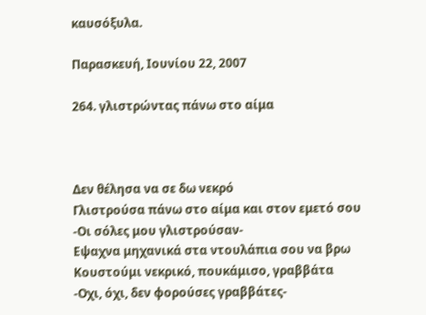καυσόξυλα.

Παρασκευή, Ιουνίου 22, 2007

264. γλιστρώντας πάνω στο αίμα



Δεν θέλησα να σε δω νεκρό
Γλιστρούσα πάνω στο αίμα και στον εμετό σου
-Οι σόλες μου γλιστρούσαν-
Εψαχνα μηχανικά στα ντουλάπια σου να βρω
Κουστούμι νεκρικό, πουκάμισο, γραββάτα
-Οχι, όχι, δεν φορούσες γραββάτες-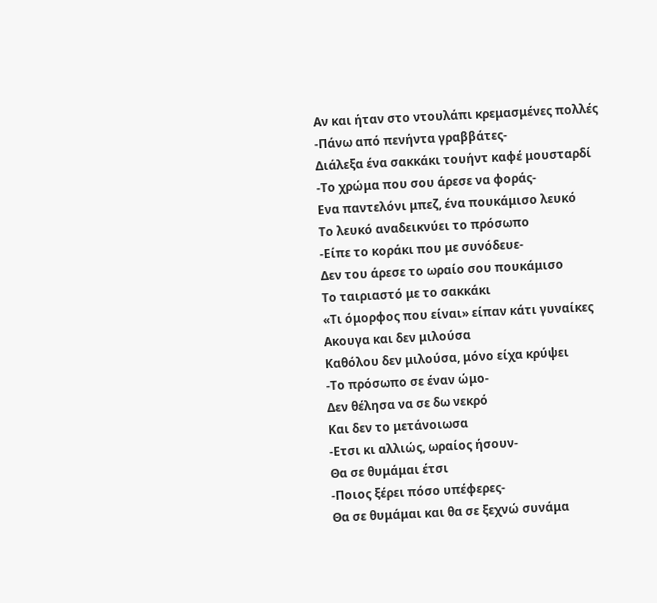Αν και ήταν στο ντουλάπι κρεμασμένες πολλές
-Πάνω από πενήντα γραββάτες-
Διάλεξα ένα σακκάκι τουήντ καφέ μουσταρδί
-Το χρώμα που σου άρεσε να φοράς-
Ενα παντελόνι μπεζ, ένα πουκάμισο λευκό
Το λευκό αναδεικνύει το πρόσωπο
-Είπε το κοράκι που με συνόδευε-
Δεν του άρεσε το ωραίο σου πουκάμισο
Το ταιριαστό με το σακκάκι
«Τι όμορφος που είναι» είπαν κάτι γυναίκες
Ακουγα και δεν μιλούσα
Καθόλου δεν μιλούσα, μόνο είχα κρύψει
-Το πρόσωπο σε έναν ώμο-
Δεν θέλησα να σε δω νεκρό
Και δεν το μετάνοιωσα
-Ετσι κι αλλιώς, ωραίος ήσουν-
Θα σε θυμάμαι έτσι
-Ποιος ξέρει πόσο υπέφερες-
Θα σε θυμάμαι και θα σε ξεχνώ συνάμα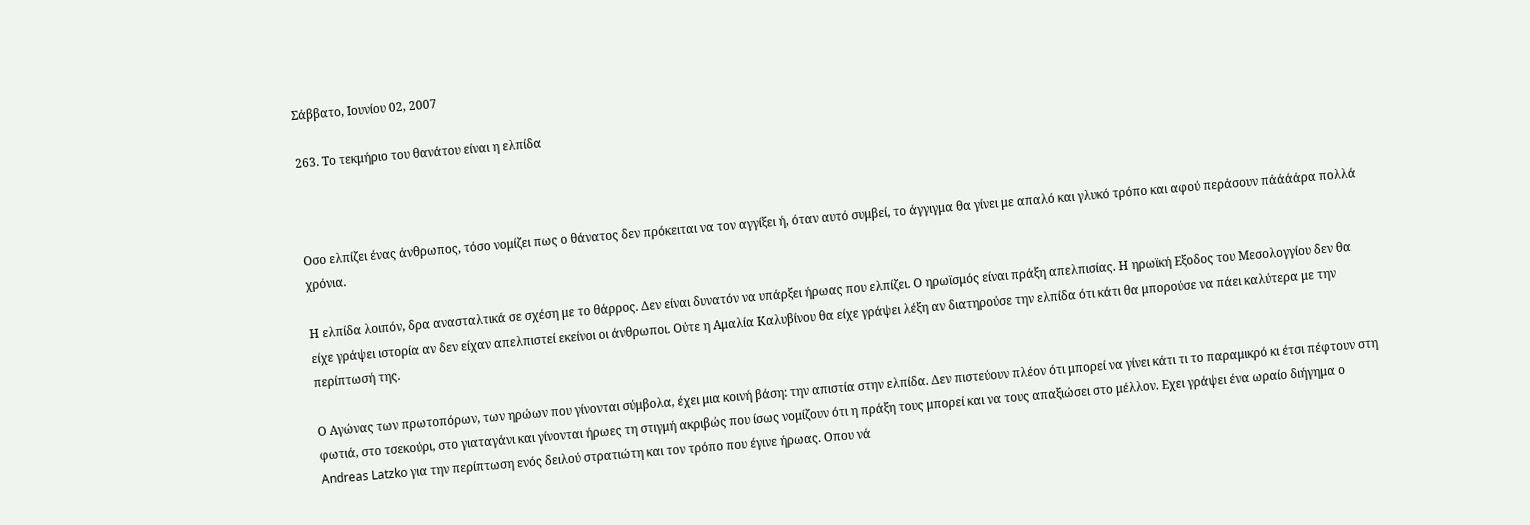Σάββατο, Ιουνίου 02, 2007

263. Το τεκμήριο του θανάτου είναι η ελπίδα



Οσο ελπίζει ένας άνθρωπος, τόσο νομίζει πως ο θάνατος δεν πρόκειται να τον αγγίξει ή, όταν αυτό συμβεί, το άγγιγμα θα γίνει με απαλό και γλυκό τρόπο και αφού περάσουν πάάάάρα πολλά χρόνια.

Η ελπίδα λοιπόν, δρα ανασταλτικά σε σχέση με το θάρρος. Δεν είναι δυνατόν να υπάρξει ήρωας που ελπίζει. Ο ηρωϊσμός είναι πράξη απελπισίας. Η ηρωϊκή Εξοδος του Μεσολογγίου δεν θα είχε γράψει ιστορία αν δεν είχαν απελπιστεί εκείνοι οι άνθρωποι. Ούτε η Αμαλία Καλυβίνου θα είχε γράψει λέξη αν διατηρούσε την ελπίδα ότι κάτι θα μπορούσε να πάει καλύτερα με την περίπτωσή της.

Ο Αγώνας των πρωτοπόρων, των ηρώων που γίνονται σύμβολα, έχει μια κοινή βάση: την απιστία στην ελπίδα. Δεν πιστεύουν πλέον ότι μπορεί να γίνει κάτι τι το παραμικρό κι έτσι πέφτουν στη φωτιά, στο τσεκούρι, στο γιαταγάνι και γίνονται ήρωες τη στιγμή ακριβώς που ίσως νομίζουν ότι η πράξη τους μπορεί και να τους απαξιώσει στο μέλλον. Εχει γράψει ένα ωραίο διήγημα ο Andreas Latzko για την περίπτωση ενός δειλού στρατιώτη και τον τρόπο που έγινε ήρωας. Οπου νά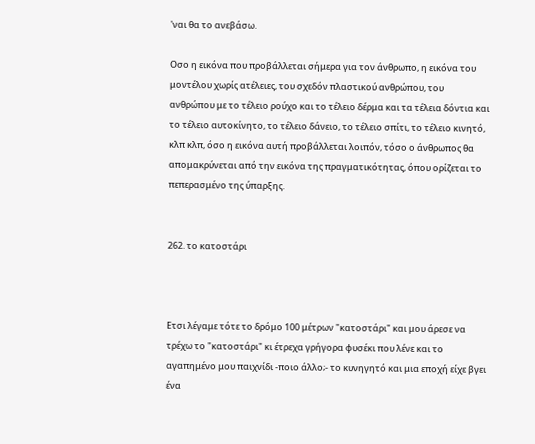'ναι θα το ανεβάσω.

Οσο η εικόνα που προβάλλεται σήμερα για τον άνθρωπο, η εικόνα του μοντέλου χωρίς ατέλειες, του σχεδόν πλαστικού ανθρώπου, του ανθρώπου με το τέλειο ρούχο και το τέλειο δέρμα και τα τέλεια δόντια και το τέλειο αυτοκίνητο, το τέλειο δάνειο, το τέλειο σπίτι, το τέλειο κινητό, κλπ κλπ, όσο η εικόνα αυτή προβάλλεται λοιπόν, τόσο ο άνθρωπος θα απομακρύνεται από την εικόνα της πραγματικότητας, όπου ορίζεται το πεπερασμένο της ύπαρξης.


262. το κατοστάρι



Ετσι λέγαμε τότε το δρόμο 100 μέτρων "κατοστάρι" και μου άρεσε να τρέχω το "κατοστάρι" κι έτρεχα γρήγορα φυσέκι που λένε και το αγαπημένο μου παιχνίδι -ποιο άλλο;- το κυνηγητό και μια εποχή είχε βγει ένα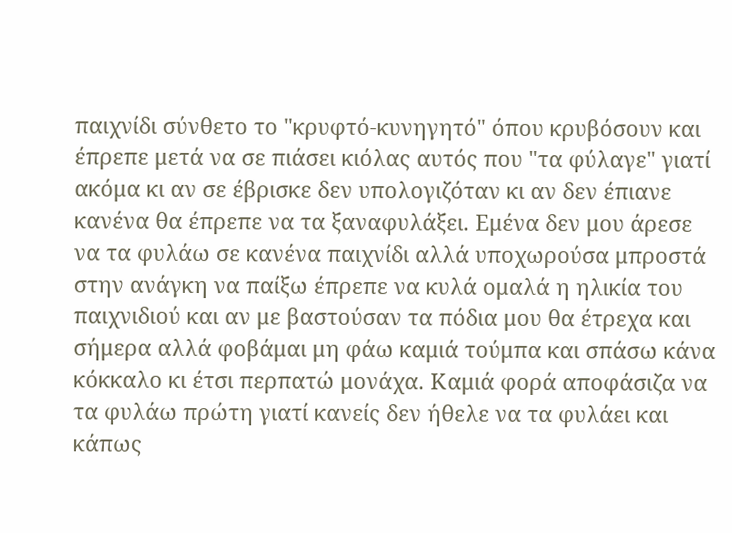παιχνίδι σύνθετο το "κρυφτό-κυνηγητό" όπου κρυβόσουν και έπρεπε μετά να σε πιάσει κιόλας αυτός που "τα φύλαγε" γιατί ακόμα κι αν σε έβρισκε δεν υπολογιζόταν κι αν δεν έπιανε κανένα θα έπρεπε να τα ξαναφυλάξει. Εμένα δεν μου άρεσε να τα φυλάω σε κανένα παιχνίδι αλλά υποχωρούσα μπροστά στην ανάγκη να παίξω έπρεπε να κυλά ομαλά η ηλικία του παιχνιδιού και αν με βαστούσαν τα πόδια μου θα έτρεχα και σήμερα αλλά φοβάμαι μη φάω καμιά τούμπα και σπάσω κάνα κόκκαλο κι έτσι περπατώ μονάχα. Καμιά φορά αποφάσιζα να τα φυλάω πρώτη γιατί κανείς δεν ήθελε να τα φυλάει και κάπως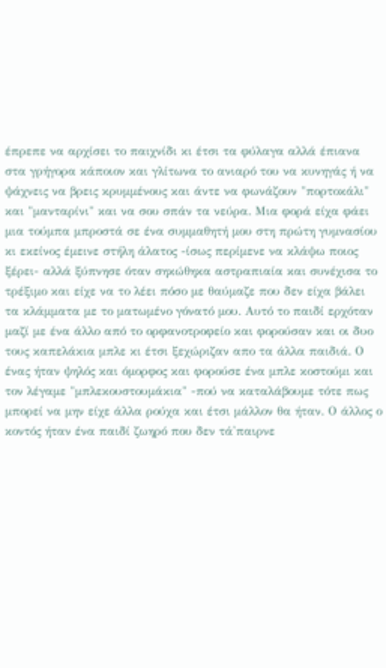έπρεπε να αρχίσει το παιχνίδι κι έτσι τα φύλαγα αλλά έπιανα στα γρήγορα κάποιον και γλίτωνα το ανιαρό του να κυνηγάς ή να ψάχνεις να βρεις κρυμμένους και άντε να φωνάζουν "πορτοκάλι" και "μανταρίνι" και να σου σπάν τα νεύρα. Μια φορά είχα φάει μια τούμπα μπροστά σε ένα συμμαθητή μου στη πρώτη γυμνασίου κι εκείνος έμεινε στήλη άλατος -ίσως περίμενε να κλάψω ποιος ξέρει- αλλά ξύπνησε όταν σηκώθηκα αστραπιαία και συνέχισα το τρέξιμο και είχε να το λέει πόσο με θαύμαζε που δεν είχα βάλει τα κλάμματα με το ματωμένο γόνατό μου. Αυτό το παιδί ερχόταν μαζί με ένα άλλο από το ορφανοτροφείο και φορούσαν και οι δυο τους καπελάκια μπλε κι έτσι ξεχώριζαν απο τα άλλα παιδιά. Ο ένας ήταν ψηλός και όμορφος και φορούσε ένα μπλε κοστούμι και τον λέγαμε "μπλεκουστουμάκια" -πού να καταλάβουμε τότε πως μπορεί να μην είχε άλλα ρούχα και έτσι μάλλον θα ήταν. Ο άλλος ο κοντός ήταν ένα παιδί ζωηρό που δεν τά'παιρνε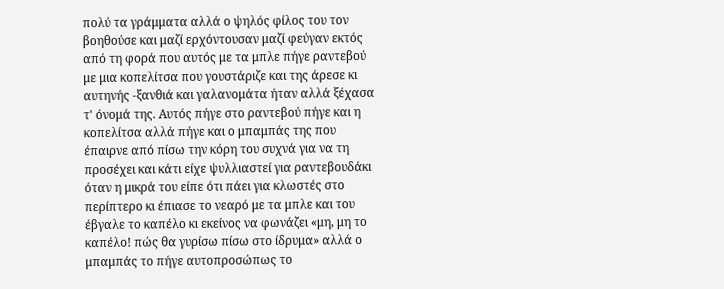πολύ τα γράμματα αλλά ο ψηλός φίλος του τον βοηθούσε και μαζί ερχόντουσαν μαζί φεύγαν εκτός από τη φορά που αυτός με τα μπλε πήγε ραντεβού με μια κοπελίτσα που γουστάριζε και της άρεσε κι αυτηνής -ξανθιά και γαλανομάτα ήταν αλλά ξέχασα τ' όνομά της. Αυτός πήγε στο ραντεβού πήγε και η κοπελίτσα αλλά πήγε και ο μπαμπάς της που έπαιρνε από πίσω την κόρη του συχνά για να τη προσέχει και κάτι είχε ψυλλιαστεί για ραντεβουδάκι όταν η μικρά του είπε ότι πάει για κλωστές στο περίπτερο κι έπιασε το νεαρό με τα μπλε και του έβγαλε το καπέλο κι εκείνος να φωνάζει «μη, μη το καπέλο! πώς θα γυρίσω πίσω στο ίδρυμα» αλλά ο μπαμπάς το πήγε αυτοπροσώπως το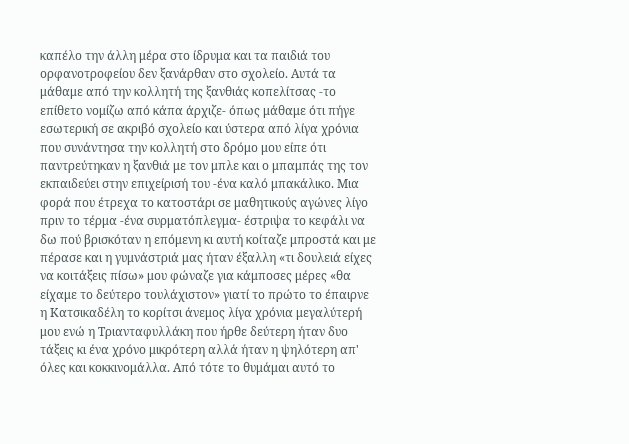καπέλο την άλλη μέρα στο ίδρυμα και τα παιδιά του ορφανοτροφείου δεν ξανάρθαν στο σχολείο. Αυτά τα μάθαμε από την κολλητή της ξανθιάς κοπελίτσας -το επίθετο νομίζω από κάπα άρχιζε- όπως μάθαμε ότι πήγε εσωτερική σε ακριβό σχολείο και ύστερα από λίγα χρόνια που συνάντησα την κολλητή στο δρόμο μου είπε ότι παντρεύτηκαν η ξανθιά με τον μπλε και ο μπαμπάς της τον εκπαιδεύει στην επιχείρισή του -ένα καλό μπακάλικο. Μια φορά που έτρεχα το κατοστάρι σε μαθητικούς αγώνες λίγο πριν το τέρμα -ένα συρματόπλεγμα- έστριψα το κεφάλι να δω πού βρισκόταν η επόμενη κι αυτή κοίταζε μπροστά και με πέρασε και η γυμνάστριά μας ήταν έξαλλη «τι δουλειά είχες να κοιτάξεις πίσω» μου φώναζε για κάμποσες μέρες «θα είχαμε το δεύτερο τουλάχιστον» γιατί το πρώτο το έπαιρνε η Κατσικαδέλη το κορίτσι άνεμος λίγα χρόνια μεγαλύτερή μου ενώ η Τριανταφυλλάκη που ήρθε δεύτερη ήταν δυο τάξεις κι ένα χρόνο μικρότερη αλλά ήταν η ψηλότερη απ' όλες και κοκκινομάλλα. Από τότε το θυμάμαι αυτό το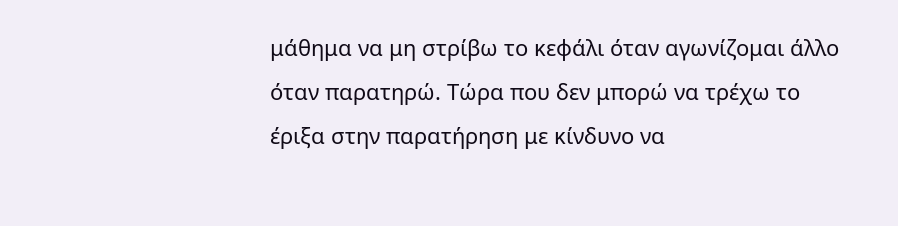μάθημα να μη στρίβω το κεφάλι όταν αγωνίζομαι άλλο όταν παρατηρώ. Τώρα που δεν μπορώ να τρέχω το έριξα στην παρατήρηση με κίνδυνο να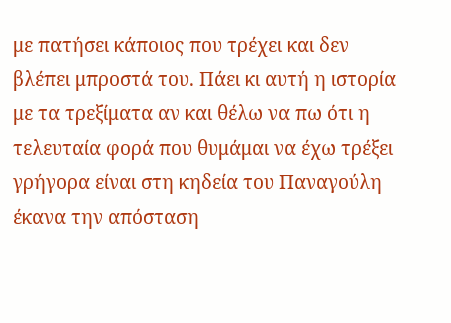με πατήσει κάποιος που τρέχει και δεν βλέπει μπροστά του. Πάει κι αυτή η ιστορία με τα τρεξίματα αν και θέλω να πω ότι η τελευταία φορά που θυμάμαι να έχω τρέξει γρήγορα είναι στη κηδεία του Παναγούλη έκανα την απόσταση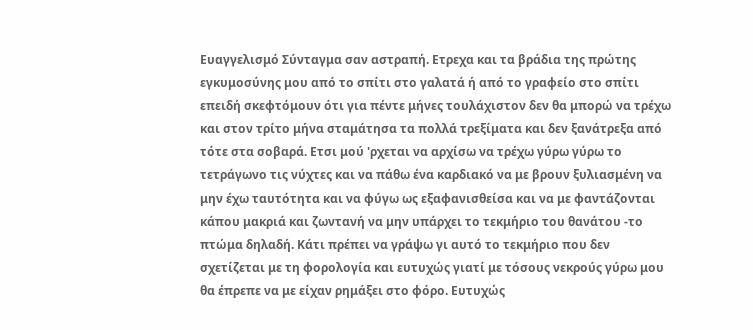Ευαγγελισμό Σύνταγμα σαν αστραπή. Ετρεχα και τα βράδια της πρώτης εγκυμοσύνης μου από το σπίτι στο γαλατά ή από το γραφείο στο σπίτι επειδή σκεφτόμουν ότι για πέντε μήνες τουλάχιστον δεν θα μπορώ να τρέχω και στον τρίτο μήνα σταμάτησα τα πολλά τρεξίματα και δεν ξανάτρεξα από τότε στα σοβαρά. Ετσι μού 'ρχεται να αρχίσω να τρέχω γύρω γύρω το τετράγωνο τις νύχτες και να πάθω ένα καρδιακό να με βρουν ξυλιασμένη να μην έχω ταυτότητα και να φύγω ως εξαφανισθείσα και να με φαντάζονται κάπου μακριά και ζωντανή να μην υπάρχει το τεκμήριο του θανάτου -το πτώμα δηλαδή. Κάτι πρέπει να γράψω γι αυτό το τεκμήριο που δεν σχετίζεται με τη φορολογία και ευτυχώς γιατί με τόσους νεκρούς γύρω μου θα έπρεπε να με είχαν ρημάξει στο φόρο. Ευτυχώς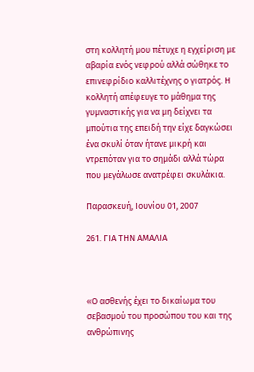στη κολλητή μου πέτυχε η εγχείριση με αβαρία ενός νεφρού αλλά σώθηκε το επινεφρίδιο καλλιτέχνης ο γιατρός. Η κολλητή απέφευγε το μάθημα της γυμναστικής για να μη δείχνει τα μπούτια της επειδή την είχε δαγκώσει ένα σκυλί όταν ήτανε μικρή και ντρεπόταν για το σημάδι αλλά τώρα που μεγάλωσε ανατρέφει σκυλάκια.

Παρασκευή, Ιουνίου 01, 2007

261. ΓΙΑ ΤΗΝ ΑΜΑΛΙΑ



«Ο ασθενής έχει το δικαίωμα του σεβασμού του προσώπου του και της ανθρώπινης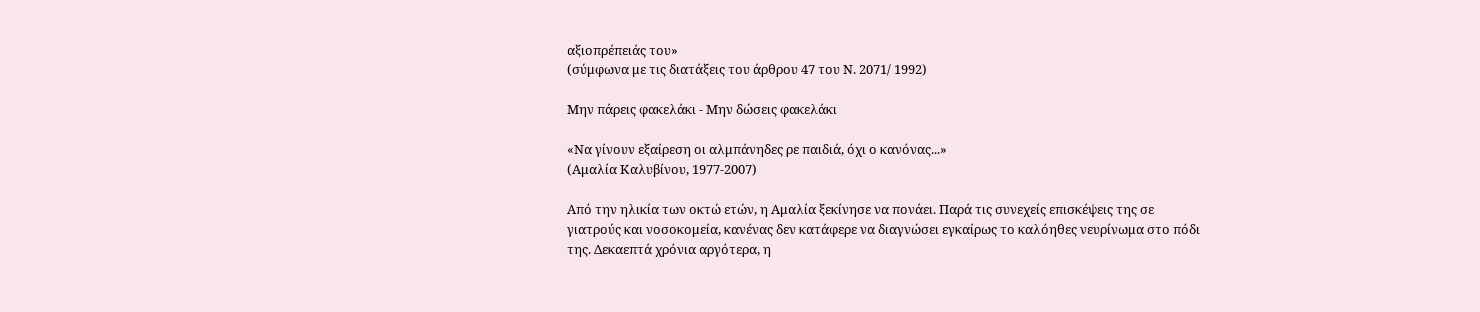αξιοπρέπειάς του»
(σύμφωνα με τις διατάξεις του άρθρου 47 του Ν. 2071/ 1992)

Μην πάρεις φακελάκι - Μην δώσεις φακελάκι

«Να γίνουν εξαίρεση οι αλμπάνηδες ρε παιδιά, όχι ο κανόνας...»
(Αμαλία Καλυβίνου, 1977-2007)

Από την ηλικία των οκτώ ετών, η Αμαλία ξεκίνησε να πονάει. Παρά τις συνεχείς επισκέψεις της σε γιατρούς και νοσοκομεία, κανένας δεν κατάφερε να διαγνώσει εγκαίρως το καλόηθες νευρίνωμα στο πόδι της. Δεκαεπτά χρόνια αργότερα, η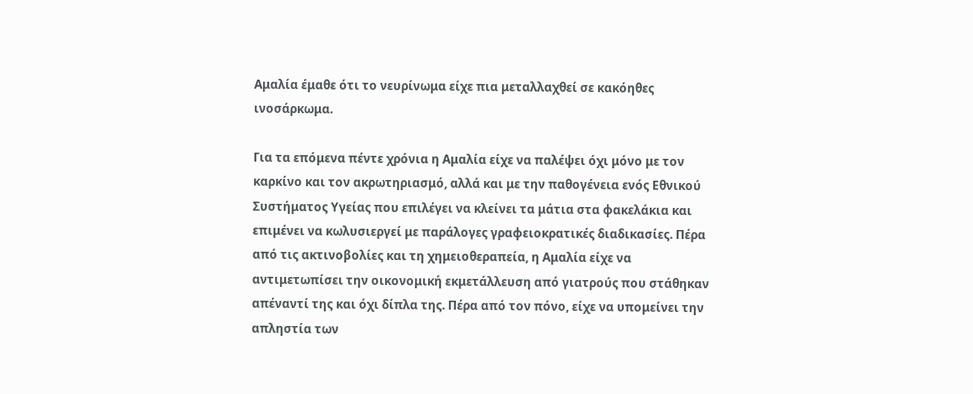Αμαλία έμαθε ότι το νευρίνωμα είχε πια μεταλλαχθεί σε κακόηθες ινοσάρκωμα.

Για τα επόμενα πέντε χρόνια η Αμαλία είχε να παλέψει όχι μόνο με τον καρκίνο και τον ακρωτηριασμό, αλλά και με την παθογένεια ενός Εθνικού Συστήματος Υγείας που επιλέγει να κλείνει τα μάτια στα φακελάκια και επιμένει να κωλυσιεργεί με παράλογες γραφειοκρατικές διαδικασίες. Πέρα από τις ακτινοβολίες και τη χημειοθεραπεία, η Αμαλία είχε να αντιμετωπίσει την οικονομική εκμετάλλευση από γιατρούς που στάθηκαν απέναντί της και όχι δίπλα της. Πέρα από τον πόνο, είχε να υπομείνει την απληστία των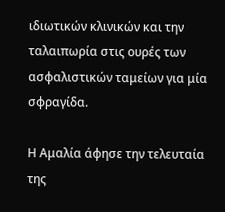ιδιωτικών κλινικών και την ταλαιπωρία στις ουρές των ασφαλιστικών ταμείων για μία σφραγίδα.

Η Αμαλία άφησε την τελευταία της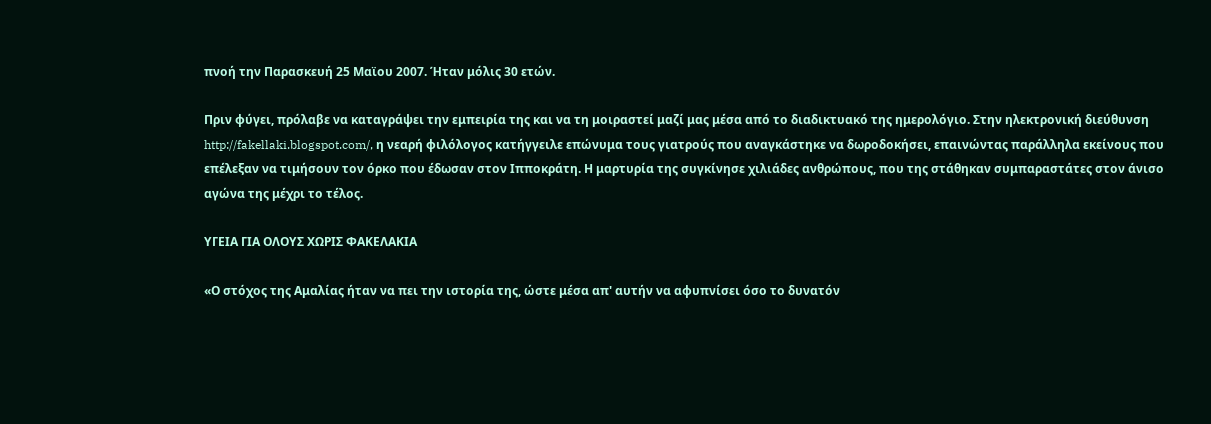πνοή την Παρασκευή 25 Μαϊου 2007. Ήταν μόλις 30 ετών.

Πριν φύγει, πρόλαβε να καταγράψει την εμπειρία της και να τη μοιραστεί μαζί μας μέσα από το διαδικτυακό της ημερολόγιο. Στην ηλεκτρονική διεύθυνση http://fakellaki.blogspot.com/, η νεαρή φιλόλογος κατήγγειλε επώνυμα τους γιατρούς που αναγκάστηκε να δωροδοκήσει, επαινώντας παράλληλα εκείνους που επέλεξαν να τιμήσουν τον όρκο που έδωσαν στον Ιπποκράτη. Η μαρτυρία της συγκίνησε χιλιάδες ανθρώπους, που της στάθηκαν συμπαραστάτες στον άνισο αγώνα της μέχρι το τέλος.

ΥΓΕΙΑ ΓΙΑ ΟΛΟΥΣ ΧΩΡΙΣ ΦΑΚΕΛΑΚΙΑ

«Ο στόχος της Αμαλίας ήταν να πει την ιστορία της, ώστε μέσα απ' αυτήν να αφυπνίσει όσο το δυνατόν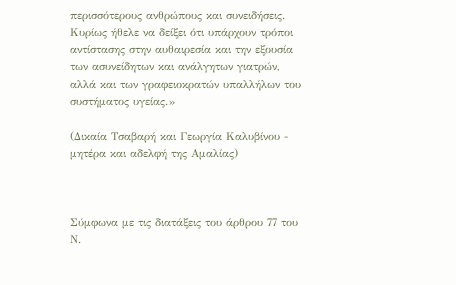περισσότερους ανθρώπους και συνειδήσεις. Κυρίως ήθελε να δείξει ότι υπάρχουν τρόποι αντίστασης στην αυθαιρεσία και την εξουσία των ασυνείδητων και ανάλγητων γιατρών, αλλά και των γραφειοκρατών υπαλλήλων του συστήματος υγείας.»

(Δικαία Τσαβαρή και Γεωργία Καλυβίνου - μητέρα και αδελφή της Αμαλίας)



Σύμφωνα με τις διατάξεις του άρθρου 77 του Ν.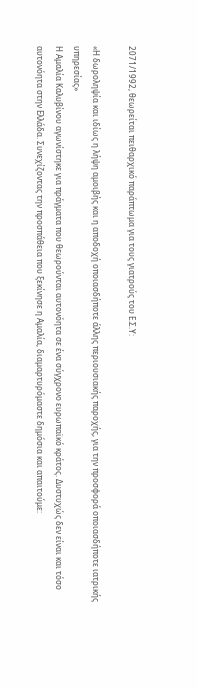2071/1992, θεωρείται πειθαρχικό παράπτωμα για τους γιατρούς του Ε.Σ.Υ:

«Η δωροληψία και ιδίως η λήψη αμοιβής και η αποδοχή οποιασδήποτε άλλης περιουσιακής παροχής, για την προσφορά οποιασδήποτε ιατρικής υπηρεσίας»
Η Αμαλία Καλυβίνου αγωνίστηκε για πράγματα που θεωρούνται αυτονόητα σε ένα σύγχρονο ευρωπαϊκό κράτος. Δυστυχώς δεν είναι και τόσο αυτονόητα στην Ελλάδα. Συνεχίζοντας την προσπάθεια που ξεκίνησε η Αμαλία, διαμαρτυρόμαστε δημόσια και απαιτούμε: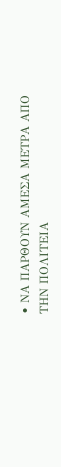• ΝΑ ΠΑΡΘΟΥΝ ΑΜΕΣΑ ΜΕΤΡΑ ΑΠΟ ΤΗΝ ΠΟΛΙΤΕΙΑ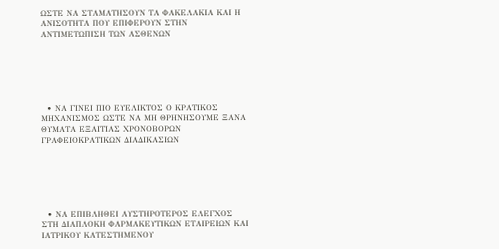ΩΣΤΕ ΝΑ ΣΤΑΜΑΤΗΣΟΥΝ ΤΑ ΦΑΚΕΛΑΚΙΑ ΚΑΙ Η ΑΝΙΣΟΤΗΤΑ ΠΟΥ ΕΠΙΦΕΡΟΥΝ ΣΤΗΝ ΑΝΤΙΜΕΤΩΠΙΣΗ ΤΩΝ ΑΣΘΕΝΩΝ






  • ΝΑ ΓΙΝΕΙ ΠΙΟ ΕΥΕΛΙΚΤΟΣ Ο ΚΡΑΤΙΚΟΣ ΜΗΧΑΝΙΣΜΟΣ ΩΣΤΕ ΝΑ ΜΗ ΘΡΗΝΗΣΟΥΜΕ ΞΑΝΑ ΘΥΜΑΤΑ ΕΞΑΙΤΙΑΣ ΧΡΟΝΟΒΟΡΩΝ ΓΡΑΦΕΙΟΚΡΑΤΙΚΩΝ ΔΙΑΔΙΚΑΣΙΩΝ






  • ΝΑ ΕΠΙΒΛΗΘΕΙ ΑΥΣΤΗΡΟΤΕΡΟΣ ΕΛΕΓΧΟΣ ΣΤΗ ΔΙΑΠΛΟΚΗ ΦΑΡΜΑΚΕΥΤΙΚΩΝ ΕΤΑΙΡΕΙΩΝ ΚΑΙ ΙΑΤΡΙΚΟΥ ΚΑΤΕΣΤΗΜΕΝΟΥ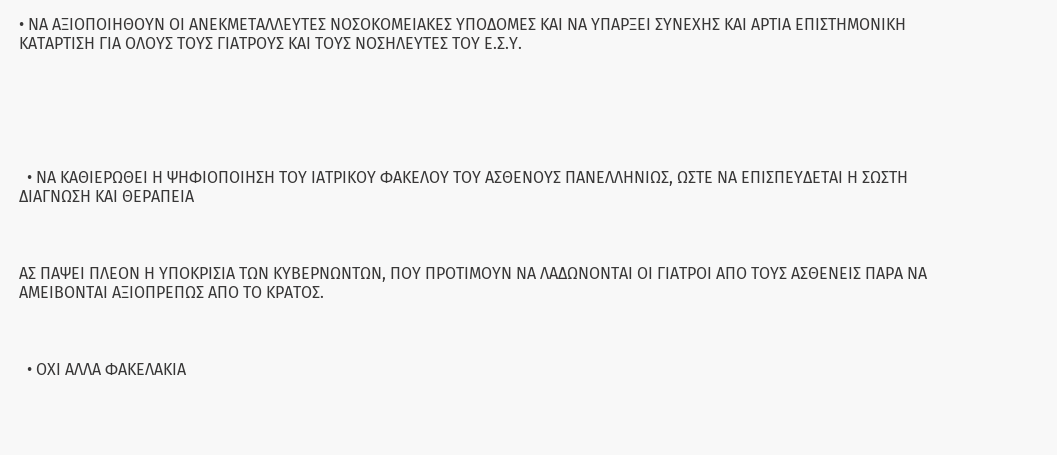• ΝΑ ΑΞΙΟΠΟΙΗΘΟΥΝ ΟΙ ΑΝΕΚΜΕΤΑΛΛΕΥΤΕΣ ΝΟΣΟΚΟΜΕΙΑΚΕΣ ΥΠΟΔΟΜΕΣ ΚΑΙ ΝΑ ΥΠΑΡΞΕΙ ΣΥΝΕΧΗΣ ΚΑΙ ΑΡΤΙΑ ΕΠΙΣΤΗΜΟΝΙΚΗ ΚΑΤΑΡΤΙΣΗ ΓΙΑ ΟΛΟΥΣ ΤΟΥΣ ΓΙΑΤΡΟΥΣ ΚΑΙ ΤΟΥΣ ΝΟΣΗΛΕΥΤΕΣ ΤΟΥ Ε.Σ.Υ.






  • ΝΑ ΚΑΘΙΕΡΩΘΕΙ Η ΨΗΦΙΟΠΟΙΗΣΗ ΤΟΥ ΙΑΤΡΙΚΟΥ ΦΑΚΕΛΟΥ ΤΟΥ ΑΣΘΕΝΟΥΣ ΠΑΝΕΛΛΗΝΙΩΣ, ΩΣΤΕ ΝΑ ΕΠΙΣΠΕΥΔΕΤΑΙ Η ΣΩΣΤΗ ΔΙΑΓΝΩΣΗ ΚΑΙ ΘΕΡΑΠΕΙΑ



ΑΣ ΠΑΨΕΙ ΠΛΕΟΝ Η ΥΠΟΚΡΙΣΙΑ ΤΩΝ ΚΥΒΕΡΝΩΝΤΩΝ, ΠΟΥ ΠΡΟΤΙΜΟΥΝ ΝΑ ΛΑΔΩΝΟΝΤΑΙ ΟΙ ΓΙΑΤΡΟΙ ΑΠΟ ΤΟΥΣ ΑΣΘΕΝΕΙΣ ΠΑΡΑ ΝΑ ΑΜΕΙΒΟΝΤΑΙ ΑΞΙΟΠΡΕΠΩΣ ΑΠΟ ΤΟ ΚΡΑΤΟΣ.



  • ΟΧΙ ΑΛΛΑ ΦΑΚΕΛΑΚΙΑ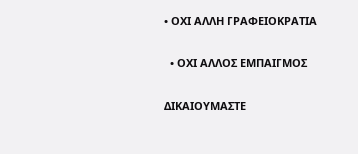• ΟΧΙ ΑΛΛΗ ΓΡΑΦΕΙΟΚΡΑΤΙΑ


  • ΟΧΙ ΑΛΛΟΣ ΕΜΠΑΙΓΜΟΣ


ΔΙΚΑΙΟΥΜΑΣΤΕ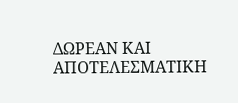ΔΩΡΕΑΝ ΚΑΙ ΑΠΟΤΕΛΕΣΜΑΤΙΚΗ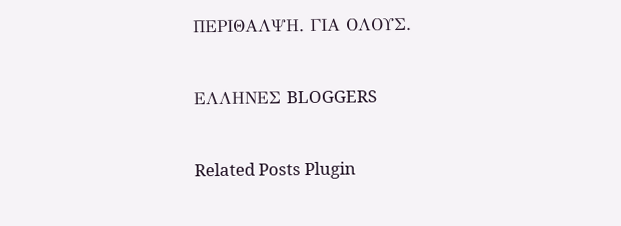ΠΕΡΙΘΑΛΨΗ. ΓΙΑ ΟΛΟΥΣ.


ΕΛΛΗΝΕΣ BLOGGERS


Related Posts Plugin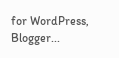for WordPress, Blogger...